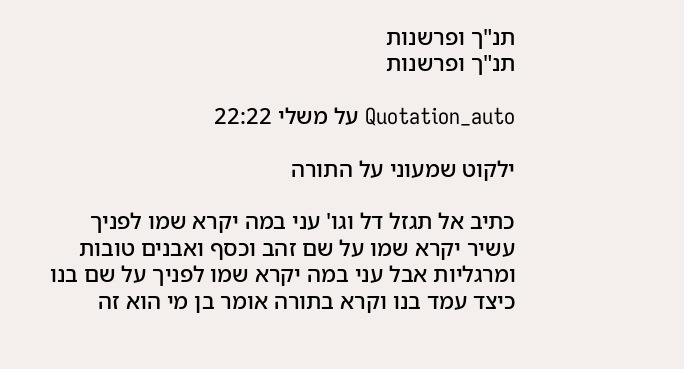תנ"ך ופרשנות
תנ"ך ופרשנות

Quotation_auto על משלי 22:22

ילקוט שמעוני על התורה

כתיב אל תגזל דל וגו' עני במה יקרא שמו לפניך עשיר יקרא שמו על שם זהב וכסף ואבנים טובות ומרגליות אבל עני במה יקרא שמו לפניך על שם בנו כיצד עמד בנו וקרא בתורה אומר בן מי הוא זה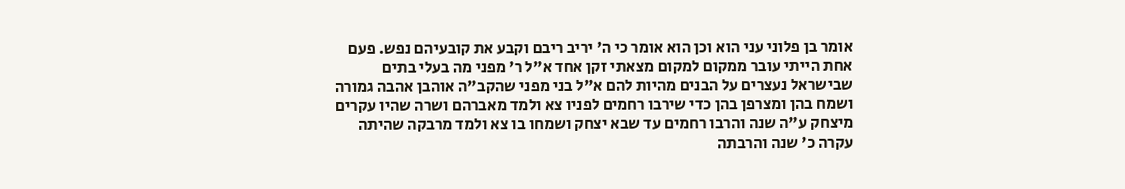אומר בן פלוני עני הוא וכן הוא אומר כי ה' יריב ריבם וקבע את קובעיהם נפש. פעם אחת הייתי עובר ממקום למקום מצאתי זקן אחד א"ל ר' מפני מה בעלי בתים שבישראל נעצרים על הבנים מהיות להם א"ל בני מפני שהקב"ה אוהבן אהבה גמורה ושמח בהן ומצרפן בהן כדי שירבו רחמים לפניו צא ולמד מאברהם ושרה שהיו עקרים מיצחק ע"ה שנה והרבו רחמים עד שבא יצחק ושמחו בו צא ולמד מרבקה שהיתה עקרה כ' שנה והרבתה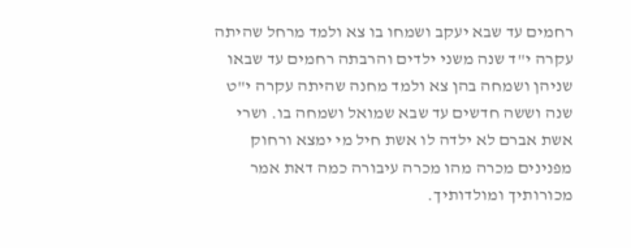רחמים עד שבא יעקב ושמחו בו צא ולמד מרחל שהיתה עקרה י"ד שנה משני ילדים והרבתה רחמים עד שבאו שניהן ושמחה בהן צא ולמד מחנה שהיתה עקרה י"ט שנה וששה חדשים עד שבא שמואל ושמחה בו. ושרי אשת אברם לא ילדה לו אשת חיל מי ימצא ורחוק מפנינים מכרה מהו מכרה עיבורה כמה דאת אמר מכורותיך ומולדותיך.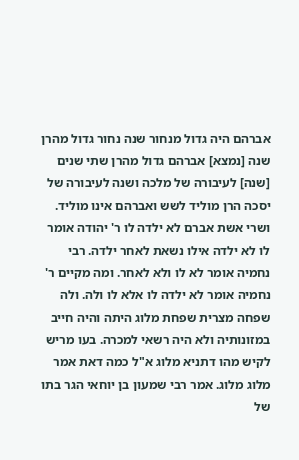אברהם היה גדול מנחור שנה נחור גדול מהרן שנה [נמצא] אברהם גדול מהרן שתי שנים [שנה] לעיבורה של מלכה ושנה לעיבורה של יסכה הרן מוליד לשש ואברהם אינו מוליד. ושרי אשת אברם לא ילדה לו ר' יהודה אומר לו לא ילדה אילו נשאת לאחר ילדה. רבי נחמיה אומר לא לו ולא לאחר. ומה מקיים ר' נחמיה אומר לא ילדה לו אלא לו ולה. ולה שפחה מצרית שפחת מלוג היתה והיה חייב במזונותיה ולא היה רשאי למכרה. בעו מריש לקיש מהו דתניא מלוג א"ל כמה דאת אמר מלוג מלוג. אמר רבי שמעון בן יוחאי הגר בתו של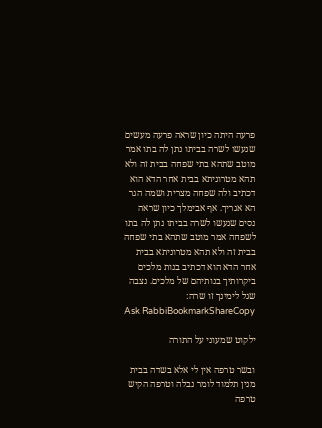פרעה היתה כיון שראה פרעה מעשים שנעשו לשרה בביתו נתן לה בתו אמר מוטב שתהא בתי שפחה בבית זה ולא תהא מטרוניתא בבית אחר הדא הוא דכתיב ולה שפחה מצרית ושמה הגר הא אגריך. אף אבימלך כיון שראה נסים שנעשו לשרה בביתו נתן לה בתו לשפחה אמר מוטב שתהא בתי שפחה בבית זה ולא תהא מטרוניתא בבית אחר הדא הוא דכתיב בנות מלכים ביקרותיך בנותיהם של מלכים. נצבה שגל לימינך זו שרה:
Ask RabbiBookmarkShareCopy

ילקוט שמעוני על התורה

ובשר טרפה אין לי אלא בשדה בבית מנין תלמוד לומר נבלה וטרפה הקיש טרפה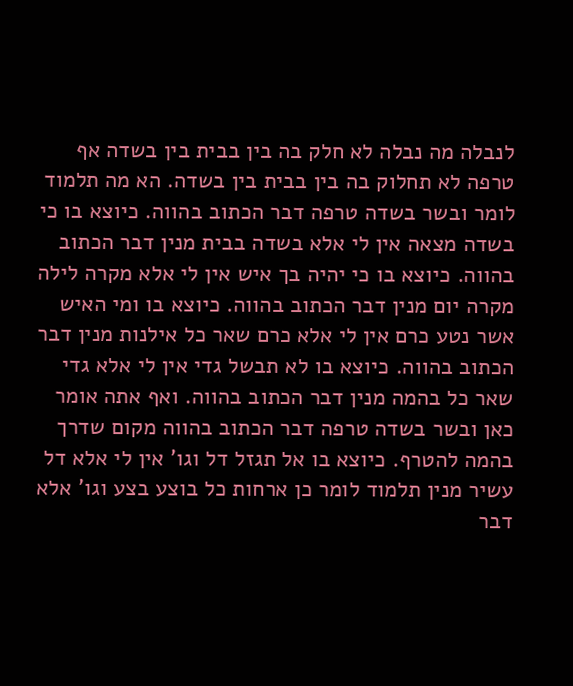לנבלה מה נבלה לא חלק בה בין בבית בין בשדה אף טרפה לא תחלוק בה בין בבית בין בשדה. הא מה תלמוד לומר ובשר בשדה טרפה דבר הכתוב בהווה. כיוצא בו כי בשדה מצאה אין לי אלא בשדה בבית מנין דבר הכתוב בהווה. כיוצא בו כי יהיה בך איש אין לי אלא מקרה לילה מקרה יום מנין דבר הכתוב בהווה. כיוצא בו ומי האיש אשר נטע כרם אין לי אלא כרם שאר כל אילנות מנין דבר הכתוב בהווה. כיוצא בו לא תבשל גדי אין לי אלא גדי שאר כל בהמה מנין דבר הכתוב בהווה. ואף אתה אומר כאן ובשר בשדה טרפה דבר הכתוב בהווה מקום שדרך בהמה להטרף. כיוצא בו אל תגזל דל וגו' אין לי אלא דל עשיר מנין תלמוד לומר כן ארחות כל בוצע בצע וגו' אלא דבר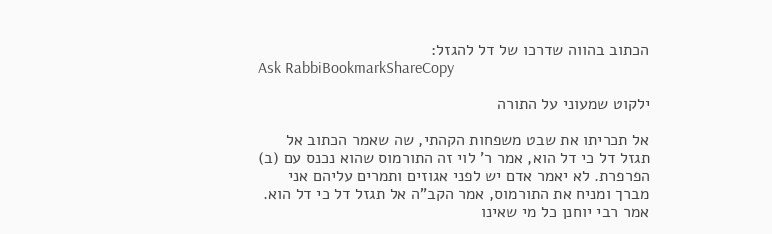הכתוב בהווה שדרכו של דל להגזל:
Ask RabbiBookmarkShareCopy

ילקוט שמעוני על התורה

אל תכריתו את שבט משפחות הקהתי, שה שאמר הכתוב אל תגזל דל כי דל הוא, אמר ר' לוי זה התורמוס שהוא נכנס עם (ב) הפרפרת. לא יאמר אדם יש לפני אגוזים ותמרים עליהם אני מברך ומניח את התורמוס, אמר הקב"ה אל תגזל דל כי דל הוא. אמר רבי יוחנן כל מי שאינו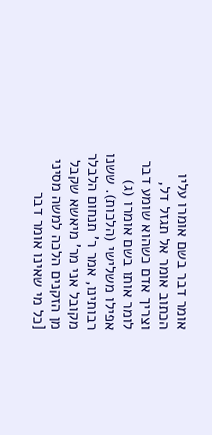אומר דבר בשם אומרו עליו הכתוב אומר אל תגזל דל, וצריך אדם כשהוא שומע דבר לומר אותו בשם אומרו (ג) אפילו משלישי (הלכות). ששנו רבותינו, אמר ר' תנחום הלבלר מקובל אני מר' מיאשא שקבל מן הזקנים הלכה למשה מסיני [כל מי שאינו אומר דבר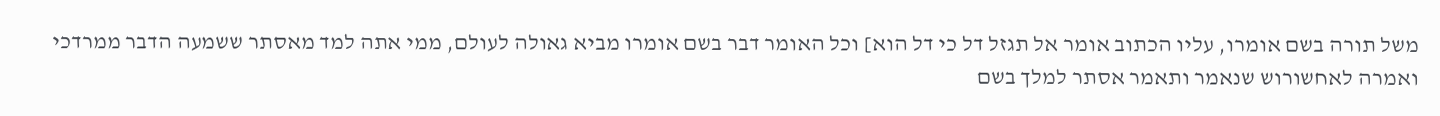משל תורה בשם אומרו, עליו הכתוב אומר אל תגזל דל כי דל הוא] וכל האומר דבר בשם אומרו מביא גאולה לעולם, ממי אתה למד מאסתר ששמעה הדבר ממרדכי ואמרה לאחשורוש שנאמר ותאמר אסתר למלך בשם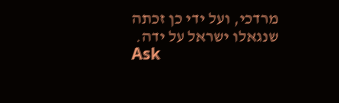מרדכי, ועל ידי כן זכתה שנגאלו ישראל על ידה.
Ask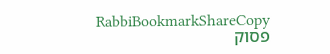RabbiBookmarkShareCopy
פסוק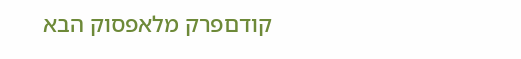קודםפרק מלאפסוק הבא